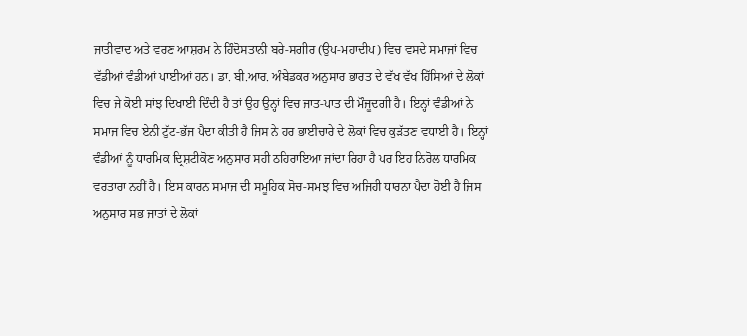ਜਾਤੀਵਾਦ ਅਤੇ ਵਰਣ ਆਸ਼ਰਮ ਨੇ ਹਿੰਦੋਸਤਾਨੀ ਬਰੇ-ਸਗੀਰ (ਉਪ-ਮਹਾਦੀਪ) ਵਿਚ ਵਸਦੇ ਸਮਾਜਾਂ ਵਿਚ ਵੱਡੀਆਂ ਵੰਡੀਆਂ ਪਾਈਆਂ ਹਨ। ਡਾ. ਬੀ.ਆਰ. ਅੰਬੇਡਕਰ ਅਨੁਸਾਰ ਭਾਰਤ ਦੇ ਵੱਖ ਵੱਖ ਹਿੱਸਿਆਂ ਦੇ ਲੋਕਾਂ ਵਿਚ ਜੇ ਕੋਈ ਸਾਂਝ ਦਿਖਾਈ ਦਿੰਦੀ ਹੈ ਤਾਂ ਉਹ ਉਨ੍ਹਾਂ ਵਿਚ ਜਾਤ-ਪਾਤ ਦੀ ਮੌਜੂਦਗੀ ਹੈ। ਇਨ੍ਹਾਂ ਵੰਡੀਆਂ ਨੇ ਸਮਾਜ ਵਿਚ ਏਨੀ ਟੁੱਟ-ਭੱਜ ਪੈਦਾ ਕੀਤੀ ਹੈ ਜਿਸ ਨੇ ਹਰ ਭਾਈਚਾਰੇ ਦੇ ਲੋਕਾਂ ਵਿਚ ਕੁੜੱਤਣ ਵਧਾਈ ਹੈ। ਇਨ੍ਹਾਂ ਵੰਡੀਆਂ ਨੂੰ ਧਾਰਮਿਕ ਦ੍ਰਿਸ਼ਟੀਕੋਣ ਅਨੁਸਾਰ ਸਹੀ ਠਹਿਰਾਇਆ ਜਾਂਦਾ ਰਿਹਾ ਹੈ ਪਰ ਇਹ ਨਿਰੋਲ ਧਾਰਮਿਕ ਵਰਤਾਰਾ ਨਹੀਂ ਹੈ। ਇਸ ਕਾਰਨ ਸਮਾਜ ਦੀ ਸਮੂਹਿਕ ਸੋਚ-ਸਮਝ ਵਿਚ ਅਜਿਹੀ ਧਾਰਨਾ ਪੈਦਾ ਹੋਈ ਹੈ ਜਿਸ ਅਨੁਸਾਰ ਸਭ ਜਾਤਾਂ ਦੇ ਲੋਕਾਂ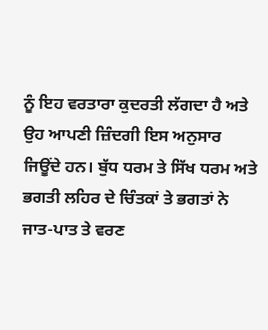ਨੂੰ ਇਹ ਵਰਤਾਰਾ ਕੁਦਰਤੀ ਲੱਗਦਾ ਹੈ ਅਤੇ ਉਹ ਆਪਣੀ ਜ਼ਿੰਦਗੀ ਇਸ ਅਨੁਸਾਰ ਜਿਊਂਦੇ ਹਨ। ਬੁੱਧ ਧਰਮ ਤੇ ਸਿੱਖ ਧਰਮ ਅਤੇ ਭਗਤੀ ਲਹਿਰ ਦੇ ਚਿੰਤਕਾਂ ਤੇ ਭਗਤਾਂ ਨੇ ਜਾਤ-ਪਾਤ ਤੇ ਵਰਣ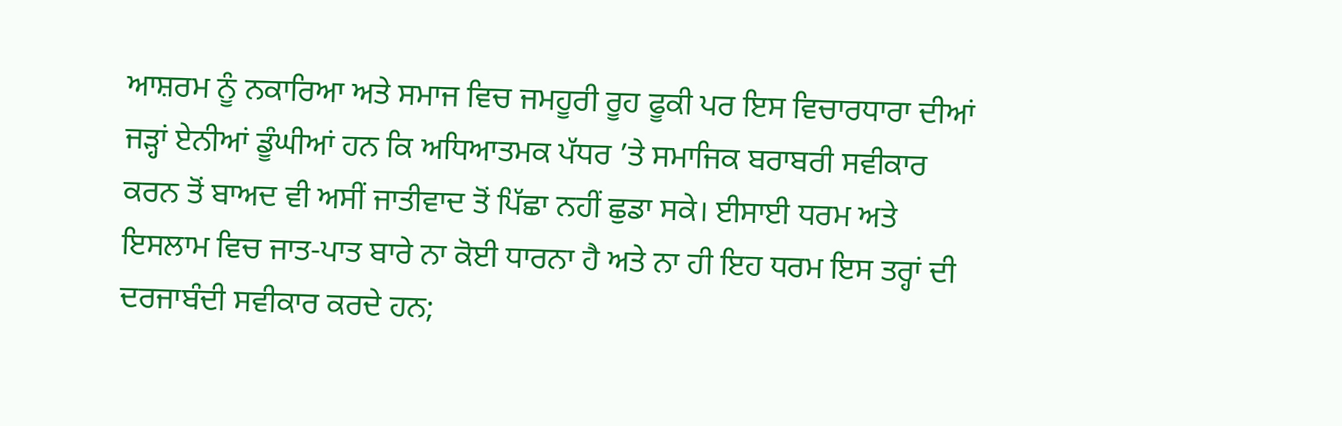ਆਸ਼ਰਮ ਨੂੰ ਨਕਾਰਿਆ ਅਤੇ ਸਮਾਜ ਵਿਚ ਜਮਹੂਰੀ ਰੂਹ ਫੂਕੀ ਪਰ ਇਸ ਵਿਚਾਰਧਾਰਾ ਦੀਆਂ ਜੜ੍ਹਾਂ ਏਨੀਆਂ ਡੂੰਘੀਆਂ ਹਨ ਕਿ ਅਧਿਆਤਮਕ ਪੱਧਰ ’ਤੇ ਸਮਾਜਿਕ ਬਰਾਬਰੀ ਸਵੀਕਾਰ ਕਰਨ ਤੋਂ ਬਾਅਦ ਵੀ ਅਸੀਂ ਜਾਤੀਵਾਦ ਤੋਂ ਪਿੱਛਾ ਨਹੀਂ ਛੁਡਾ ਸਕੇ। ਈਸਾਈ ਧਰਮ ਅਤੇ ਇਸਲਾਮ ਵਿਚ ਜਾਤ-ਪਾਤ ਬਾਰੇ ਨਾ ਕੋਈ ਧਾਰਨਾ ਹੈ ਅਤੇ ਨਾ ਹੀ ਇਹ ਧਰਮ ਇਸ ਤਰ੍ਹਾਂ ਦੀ ਦਰਜਾਬੰਦੀ ਸਵੀਕਾਰ ਕਰਦੇ ਹਨ;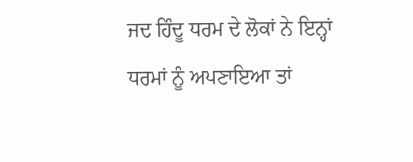ਜਦ ਹਿੰਦੂ ਧਰਮ ਦੇ ਲੋਕਾਂ ਨੇ ਇਨ੍ਹਾਂ ਧਰਮਾਂ ਨੂੰ ਅਪਣਾਇਆ ਤਾਂ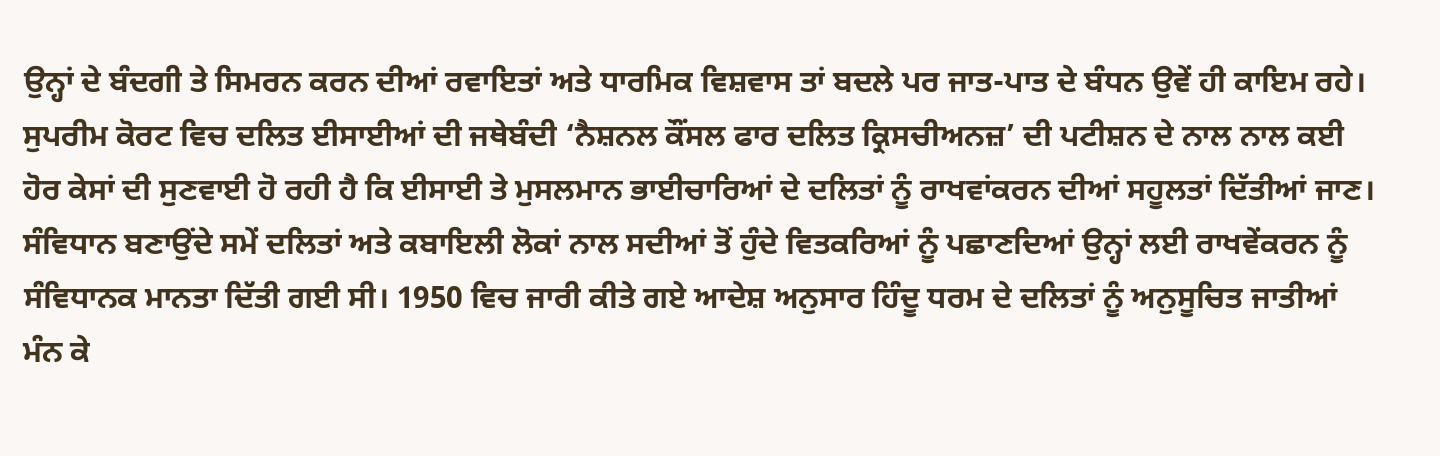ਉਨ੍ਹਾਂ ਦੇ ਬੰਦਗੀ ਤੇ ਸਿਮਰਨ ਕਰਨ ਦੀਆਂ ਰਵਾਇਤਾਂ ਅਤੇ ਧਾਰਮਿਕ ਵਿਸ਼ਵਾਸ ਤਾਂ ਬਦਲੇ ਪਰ ਜਾਤ-ਪਾਤ ਦੇ ਬੰਧਨ ਉਵੇਂ ਹੀ ਕਾਇਮ ਰਹੇ।
ਸੁਪਰੀਮ ਕੋਰਟ ਵਿਚ ਦਲਿਤ ਈਸਾਈਆਂ ਦੀ ਜਥੇਬੰਦੀ ‘ਨੈਸ਼ਨਲ ਕੌਂਸਲ ਫਾਰ ਦਲਿਤ ਕ੍ਰਿਸਚੀਅਨਜ਼’ ਦੀ ਪਟੀਸ਼ਨ ਦੇ ਨਾਲ ਨਾਲ ਕਈ ਹੋਰ ਕੇਸਾਂ ਦੀ ਸੁਣਵਾਈ ਹੋ ਰਹੀ ਹੈ ਕਿ ਈਸਾਈ ਤੇ ਮੁਸਲਮਾਨ ਭਾਈਚਾਰਿਆਂ ਦੇ ਦਲਿਤਾਂ ਨੂੰ ਰਾਖਵਾਂਕਰਨ ਦੀਆਂ ਸਹੂਲਤਾਂ ਦਿੱਤੀਆਂ ਜਾਣ। ਸੰਵਿਧਾਨ ਬਣਾਉਂਦੇ ਸਮੇਂ ਦਲਿਤਾਂ ਅਤੇ ਕਬਾਇਲੀ ਲੋਕਾਂ ਨਾਲ ਸਦੀਆਂ ਤੋਂ ਹੁੰਦੇ ਵਿਤਕਰਿਆਂ ਨੂੰ ਪਛਾਣਦਿਆਂ ਉਨ੍ਹਾਂ ਲਈ ਰਾਖਵੇਂਕਰਨ ਨੂੰ ਸੰਵਿਧਾਨਕ ਮਾਨਤਾ ਦਿੱਤੀ ਗਈ ਸੀ। 1950 ਵਿਚ ਜਾਰੀ ਕੀਤੇ ਗਏ ਆਦੇਸ਼ ਅਨੁਸਾਰ ਹਿੰਦੂ ਧਰਮ ਦੇ ਦਲਿਤਾਂ ਨੂੰ ਅਨੁਸੂਚਿਤ ਜਾਤੀਆਂ ਮੰਨ ਕੇ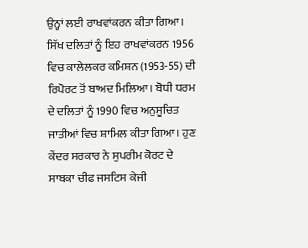ਉਨ੍ਹਾਂ ਲਈ ਰਾਖਵਾਂਕਰਨ ਕੀਤਾ ਗਿਆ। ਸਿੱਖ ਦਲਿਤਾਂ ਨੂੰ ਇਹ ਰਾਖਵਾਂਕਰਨ 1956 ਵਿਚ ਕਾਲੇਲਕਰ ਕਮਿਸ਼ਨ (1953-55) ਦੀ ਰਿਪੋਰਟ ਤੋਂ ਬਾਅਦ ਮਿਲਿਆ। ਬੋਧੀ ਧਰਮ ਦੇ ਦਲਿਤਾਂ ਨੂੰ 1990 ਵਿਚ ਅਨੁਸੂਚਿਤ ਜਾਤੀਆਂ ਵਿਚ ਸ਼ਾਮਿਲ ਕੀਤਾ ਗਿਆ। ਹੁਣ ਕੇਂਦਰ ਸਰਕਾਰ ਨੇ ਸੁਪਰੀਮ ਕੋਰਟ ਦੇ ਸਾਬਕਾ ਚੀਫ ਜਸਟਿਸ ਕੇਜੀ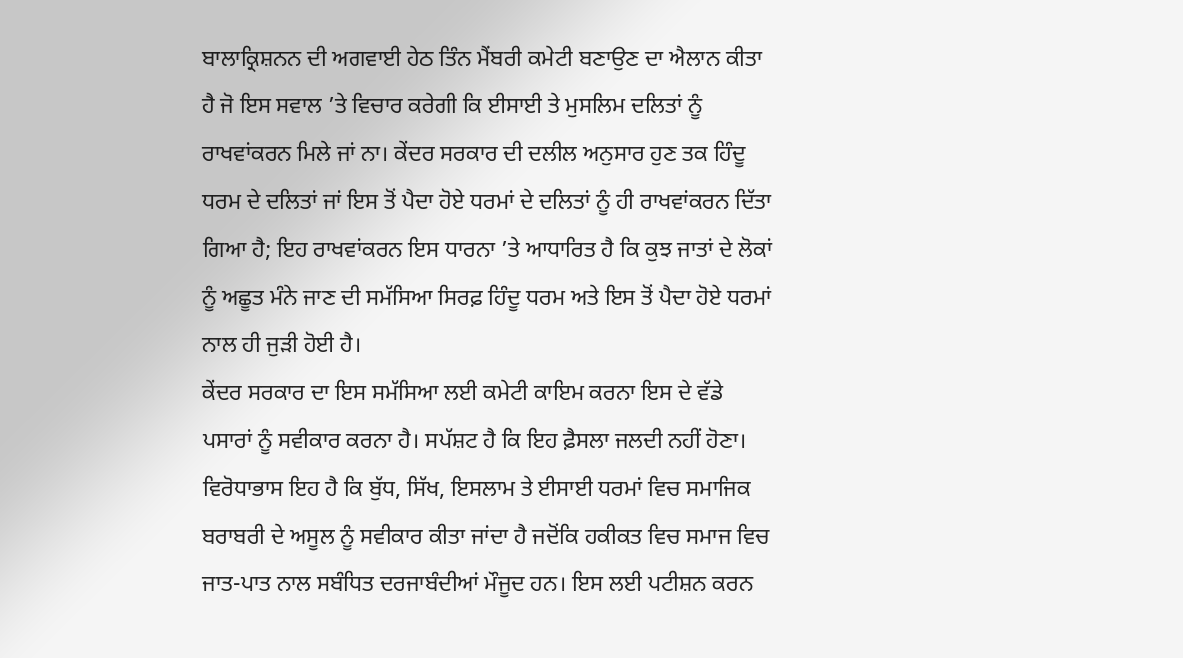ਬਾਲਾਕ੍ਰਿਸ਼ਨਨ ਦੀ ਅਗਵਾਈ ਹੇਠ ਤਿੰਨ ਮੈਂਬਰੀ ਕਮੇਟੀ ਬਣਾਉਣ ਦਾ ਐਲਾਨ ਕੀਤਾ ਹੈ ਜੋ ਇਸ ਸਵਾਲ ’ਤੇ ਵਿਚਾਰ ਕਰੇਗੀ ਕਿ ਈਸਾਈ ਤੇ ਮੁਸਲਿਮ ਦਲਿਤਾਂ ਨੂੰ ਰਾਖਵਾਂਕਰਨ ਮਿਲੇ ਜਾਂ ਨਾ। ਕੇਂਦਰ ਸਰਕਾਰ ਦੀ ਦਲੀਲ ਅਨੁਸਾਰ ਹੁਣ ਤਕ ਹਿੰਦੂ ਧਰਮ ਦੇ ਦਲਿਤਾਂ ਜਾਂ ਇਸ ਤੋਂ ਪੈਦਾ ਹੋਏ ਧਰਮਾਂ ਦੇ ਦਲਿਤਾਂ ਨੂੰ ਹੀ ਰਾਖਵਾਂਕਰਨ ਦਿੱਤਾ ਗਿਆ ਹੈ; ਇਹ ਰਾਖਵਾਂਕਰਨ ਇਸ ਧਾਰਨਾ ’ਤੇ ਆਧਾਰਿਤ ਹੈ ਕਿ ਕੁਝ ਜਾਤਾਂ ਦੇ ਲੋਕਾਂ ਨੂੰ ਅਛੂਤ ਮੰਨੇ ਜਾਣ ਦੀ ਸਮੱਸਿਆ ਸਿਰਫ਼ ਹਿੰਦੂ ਧਰਮ ਅਤੇ ਇਸ ਤੋਂ ਪੈਦਾ ਹੋਏ ਧਰਮਾਂ ਨਾਲ ਹੀ ਜੁੜੀ ਹੋਈ ਹੈ।
ਕੇਂਦਰ ਸਰਕਾਰ ਦਾ ਇਸ ਸਮੱਸਿਆ ਲਈ ਕਮੇਟੀ ਕਾਇਮ ਕਰਨਾ ਇਸ ਦੇ ਵੱਡੇ ਪਸਾਰਾਂ ਨੂੰ ਸਵੀਕਾਰ ਕਰਨਾ ਹੈ। ਸਪੱਸ਼ਟ ਹੈ ਕਿ ਇਹ ਫ਼ੈਸਲਾ ਜਲਦੀ ਨਹੀਂ ਹੋਣਾ। ਵਿਰੋਧਾਭਾਸ ਇਹ ਹੈ ਕਿ ਬੁੱਧ, ਸਿੱਖ, ਇਸਲਾਮ ਤੇ ਈਸਾਈ ਧਰਮਾਂ ਵਿਚ ਸਮਾਜਿਕ ਬਰਾਬਰੀ ਦੇ ਅਸੂਲ ਨੂੰ ਸਵੀਕਾਰ ਕੀਤਾ ਜਾਂਦਾ ਹੈ ਜਦੋਂਕਿ ਹਕੀਕਤ ਵਿਚ ਸਮਾਜ ਵਿਚ ਜਾਤ-ਪਾਤ ਨਾਲ ਸਬੰਧਿਤ ਦਰਜਾਬੰਦੀਆਂ ਮੌਜੂਦ ਹਨ। ਇਸ ਲਈ ਪਟੀਸ਼ਨ ਕਰਨ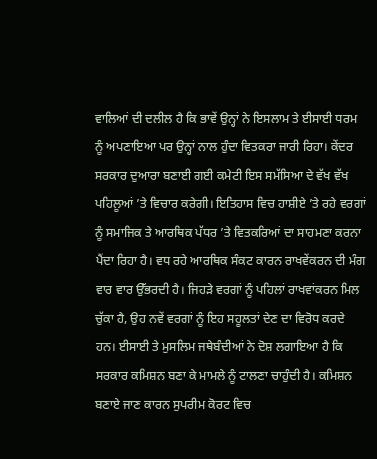ਵਾਲਿਆਂ ਦੀ ਦਲੀਲ ਹੈ ਕਿ ਭਾਵੇਂ ਉਨ੍ਹਾਂ ਨੇ ਇਸਲਾਮ ਤੇ ਈਸਾਈ ਧਰਮ ਨੂੰ ਅਪਣਾਇਆ ਪਰ ਉਨ੍ਹਾਂ ਨਾਲ ਹੁੰਦਾ ਵਿਤਕਰਾ ਜਾਰੀ ਰਿਹਾ। ਕੇਂਦਰ ਸਰਕਾਰ ਦੁਆਰਾ ਬਣਾਈ ਗਈ ਕਮੇਟੀ ਇਸ ਸਮੱਸਿਆ ਦੇ ਵੱਖ ਵੱਖ ਪਹਿਲੂਆਂ ’ਤੇ ਵਿਚਾਰ ਕਰੇਗੀ। ਇਤਿਹਾਸ ਵਿਚ ਹਾਸ਼ੀਏ ’ਤੇ ਰਹੇ ਵਰਗਾਂ ਨੂੰ ਸਮਾਜਿਕ ਤੇ ਆਰਥਿਕ ਪੱਧਰ ’ਤੇ ਵਿਤਕਰਿਆਂ ਦਾ ਸਾਹਮਣਾ ਕਰਨਾ ਪੈਂਦਾ ਰਿਹਾ ਹੈ। ਵਧ ਰਹੇ ਆਰਥਿਕ ਸੰਕਟ ਕਾਰਨ ਰਾਖਵੇਂਕਰਨ ਦੀ ਮੰਗ ਵਾਰ ਵਾਰ ਉੱਭਰਦੀ ਹੈ। ਜਿਹੜੇ ਵਰਗਾਂ ਨੂੰ ਪਹਿਲਾਂ ਰਾਖਵਾਂਕਰਨ ਮਿਲ ਚੁੱਕਾ ਹੈ, ਉਹ ਨਵੇਂ ਵਰਗਾਂ ਨੂੰ ਇਹ ਸਹੂਲਤਾਂ ਦੇਣ ਦਾ ਵਿਰੋਧ ਕਰਦੇ ਹਨ। ਈਸਾਈ ਤੇ ਮੁਸਲਿਮ ਜਥੇਬੰਦੀਆਂ ਨੇ ਦੋਸ਼ ਲਗਾਇਆ ਹੈ ਕਿ ਸਰਕਾਰ ਕਮਿਸ਼ਨ ਬਣਾ ਕੇ ਮਾਮਲੇ ਨੂੰ ਟਾਲਣਾ ਚਾਹੁੰਦੀ ਹੈ। ਕਮਿਸ਼ਨ ਬਣਾਏ ਜਾਣ ਕਾਰਨ ਸੁਪਰੀਮ ਕੋਰਟ ਵਿਚ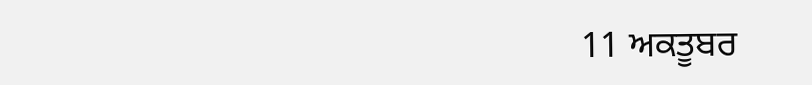11 ਅਕਤੂਬਰ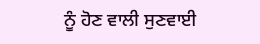ਨੂੰ ਹੋਣ ਵਾਲੀ ਸੁਣਵਾਈ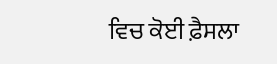ਵਿਚ ਕੋਈ ਫ਼ੈਸਲਾ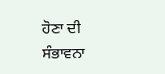ਹੋਣਾ ਦੀ ਸੰਭਾਵਨਾ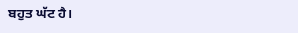ਬਹੁਤ ਘੱਟ ਹੈ।